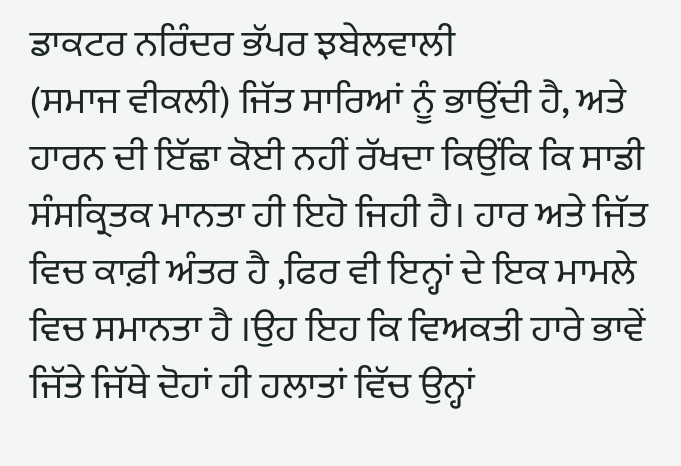ਡਾਕਟਰ ਨਰਿੰਦਰ ਭੱਪਰ ਝਬੇਲਵਾਲੀ
(ਸਮਾਜ ਵੀਕਲੀ) ਜਿੱਤ ਸਾਰਿਆਂ ਨੂੰ ਭਾਉਂਦੀ ਹੈ, ਅਤੇ ਹਾਰਨ ਦੀ ਇੱਛਾ ਕੋਈ ਨਹੀਂ ਰੱਖਦਾ ਕਿਉਂਕਿ ਕਿ ਸਾਡੀ ਸੰਸਕ੍ਰਿਤਕ ਮਾਨਤਾ ਹੀ ਇਹੋ ਜਿਹੀ ਹੈ। ਹਾਰ ਅਤੇ ਜਿੱਤ ਵਿਚ ਕਾਫ਼ੀ ਅੰਤਰ ਹੈ ,ਫਿਰ ਵੀ ਇਨ੍ਹਾਂ ਦੇ ਇਕ ਮਾਮਲੇ ਵਿਚ ਸਮਾਨਤਾ ਹੈ ।ਉਹ ਇਹ ਕਿ ਵਿਅਕਤੀ ਹਾਰੇ ਭਾਵੇਂ ਜਿੱਤੇ ਜਿੱਥੇ ਦੋਹਾਂ ਹੀ ਹਲਾਤਾਂ ਵਿੱਚ ਉਨ੍ਹਾਂ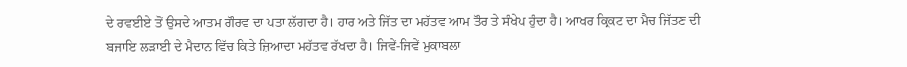ਦੇ ਰਵਈਏ ਤੋਂ ਉਸਦੇ ਆਤਮ ਗੌਰਵ ਦਾ ਪਤਾ ਲੱਗਦਾ ਹੈ। ਹਾਰ ਅਤੇ ਜਿੱਤ ਦਾ ਮਹੱਤਵ ਆਮ ਤੌਰ ਤੇ ਸੰਖੇਪ ਹੁੰਦਾ ਹੈ। ਆਖਰ ਕ੍ਰਿਕਟ ਦਾ ਮੈਚ ਜਿੱਤਣ ਦੀ ਬਜਾਇ ਲੜਾਈ ਦੇ ਮੈਦਾਨ ਵਿੱਚ ਕਿਤੇ ਜ਼ਿਆਦਾ ਮਹੱਤਵ ਰੱਖਦਾ ਹੈ। ਜਿਵੇਂ-ਜਿਵੇਂ ਮੁਕਾਬਲਾ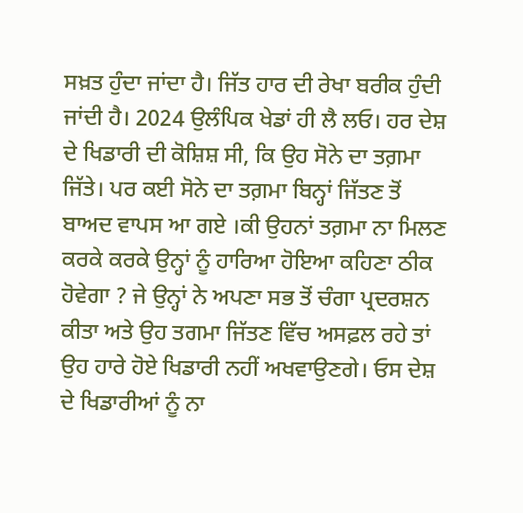ਸਖ਼ਤ ਹੁੰਦਾ ਜਾਂਦਾ ਹੈ। ਜਿੱਤ ਹਾਰ ਦੀ ਰੇਖਾ ਬਰੀਕ ਹੁੰਦੀ ਜਾਂਦੀ ਹੈ। 2024 ਉਲੰਪਿਕ ਖੇਡਾਂ ਹੀ ਲੈ ਲਓ। ਹਰ ਦੇਸ਼ ਦੇ ਖਿਡਾਰੀ ਦੀ ਕੋਸ਼ਿਸ਼ ਸੀ, ਕਿ ਉਹ ਸੋਨੇ ਦਾ ਤਗ਼ਮਾ ਜਿੱਤੇ। ਪਰ ਕਈ ਸੋਨੇ ਦਾ ਤਗ਼ਮਾ ਬਿਨ੍ਹਾਂ ਜਿੱਤਣ ਤੋਂ ਬਾਅਦ ਵਾਪਸ ਆ ਗਏ ।ਕੀ ਉਹਨਾਂ ਤਗ਼ਮਾ ਨਾ ਮਿਲਣ ਕਰਕੇ ਕਰਕੇ ਉਨ੍ਹਾਂ ਨੂੰ ਹਾਰਿਆ ਹੋਇਆ ਕਹਿਣਾ ਠੀਕ ਹੋਵੇਗਾ ? ਜੇ ਉਨ੍ਹਾਂ ਨੇ ਅਪਣਾ ਸਭ ਤੋਂ ਚੰਗਾ ਪ੍ਰਦਰਸ਼ਨ ਕੀਤਾ ਅਤੇ ਉਹ ਤਗਮਾ ਜਿੱਤਣ ਵਿੱਚ ਅਸਫ਼ਲ ਰਹੇ ਤਾਂ ਉਹ ਹਾਰੇ ਹੋਏ ਖਿਡਾਰੀ ਨਹੀਂ ਅਖਵਾਉਣਗੇ। ਓਸ ਦੇਸ਼ ਦੇ ਖਿਡਾਰੀਆਂ ਨੂੰ ਨਾ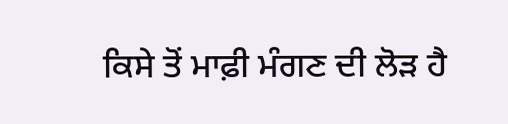ਕਿਸੇ ਤੋਂ ਮਾਫ਼ੀ ਮੰਗਣ ਦੀ ਲੋੜ ਹੈ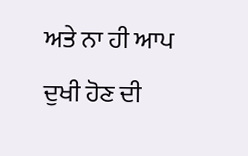ਅਤੇ ਨਾ ਹੀ ਆਪ ਦੁਖੀ ਹੋਣ ਦੀ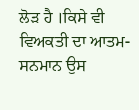ਲੋੜ ਹੈ ।ਕਿਸੇ ਵੀ ਵਿਅਕਤੀ ਦਾ ਆਤਮ-ਸਨਮਾਨ ਉਸ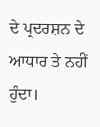ਦੇ ਪ੍ਰਦਰਸ਼ਨ ਦੇ ਆਧਾਰ ਤੇ ਨਹੀਂ ਹੁੰਦਾ।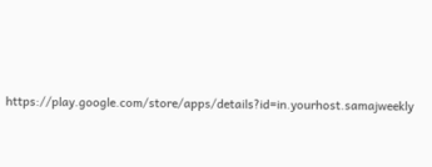https://play.google.com/store/apps/details?id=in.yourhost.samajweekly